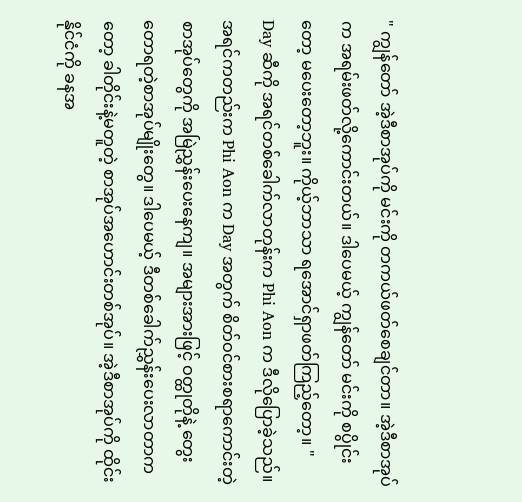" ကျွန်တော် အဲ့ဒီစာအုပ်ကို မင်းကို တကယ်ဖတ်စေချင်တာ။ အဲ့ဒီစာအုပ်က အရမ်းဖတ်လို့ကောင်းတယ်။ ဒါပေမယ့် ကျွန်တော် မင်းကို စပွိုင်းတော့ မပေးတော့ဘူး။ ကိုယ့်ဘာသာ ရအောင်ရှာဖတ်ကြည့်တော့။ "
Day ဆီကို အရင်တစ်ခေါက်လာတုန်းက Phi Aon က ဒီလိုပြောခဲ့သည်။
အရင်ကတည်းက Phi Aon က Day အတွက် စိတ်ဝင်စားစရာကောင်းတဲ့စာအုပ်တွေကို အမြဲညွှန်းပေးနေကျ။ အများအားဖြင့် ဝတ္ထုတိုနဲ့ တွေးတောရတဲ့စာအုပ်မျိုးတွေ။ ဒါပေမယ့် ဒီတစ်ခေါက်ညွှန်းပေးလာတာကတော့ ခါတိုင်းနဲ့မတူတဲ့ စာအုပ်အဟောင်းတစ်အုပ်။ အဲ့ဒီစာအုပ်ကို ထိုင်းနိုင်ငံကို ခနအ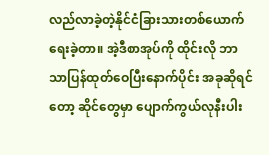လည်လာခဲ့တဲ့နိုင်ငံခြားသားတစ်ယောက်ရေးခဲ့တာ။ အဲ့ဒီစာအုပ်ကို ထိုင်းလို ဘာသာပြန်ထုတ်ဝေပြီးနောက်ပိုင်း အခုဆိုရင်တော့ ဆိုင်တွေမှာ ပျောက်ကွယ်လုနီးပါး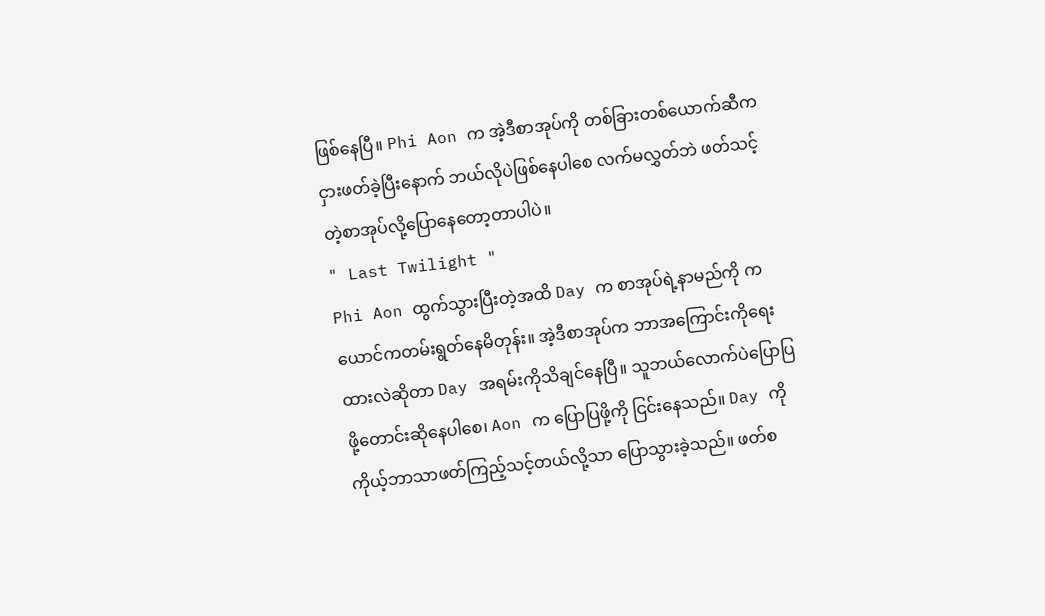ဖြစ်နေပြီ။ Phi Aon က အဲ့ဒီစာအုပ်ကို တစ်ခြားတစ်ယောက်ဆီက ငှားဖတ်ခဲ့ပြီးနောက် ဘယ်လိုပဲဖြစ်နေပါစေ လက်မလွှတ်ဘဲ ဖတ်သင့်တဲ့စာအုပ်လို့ပြောနေတော့တာပါပဲ။
" Last Twilight "
Phi Aon ထွက်သွားပြီးတဲ့အထိ Day က စာအုပ်ရဲ့နာမည်ကို ကယောင်ကတမ်းရွတ်နေမိတုန်း။ အဲ့ဒီစာအုပ်က ဘာအကြောင်းကိုရေးထားလဲဆိုတာ Day အရမ်းကိုသိချင်နေပြီ။ သူဘယ်လောက်ပဲပြောပြဖို့တောင်းဆိုနေပါစေ၊ Aon က ပြောပြဖို့ကို ငြင်းနေသည်။ Day ကို ကိုယ့်ဘာသာဖတ်ကြည့်သင့်တယ်လို့သာ ပြောသွားခဲ့သည်။ ဖတ်စ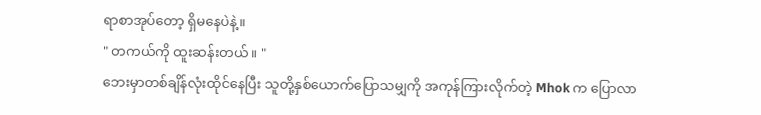ရာစာအုပ်တော့ ရှိမနေပဲနဲ့။
" တကယ်ကို ထူးဆန်းတယ်။ "
ဘေးမှာတစ်ချိန်လုံးထိုင်နေပြီး သူတို့နှစ်ယောက်ပြောသမျှကို အကုန်ကြားလိုက်တဲ့ Mhok က ပြောလာ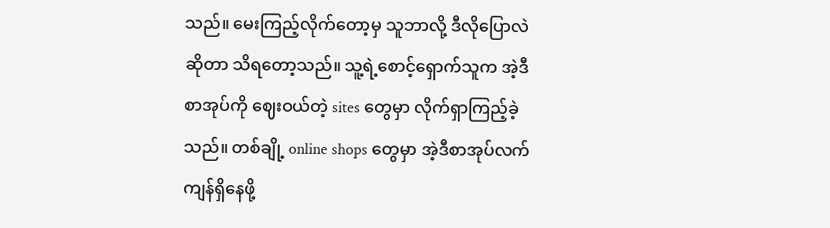သည်။ မေးကြည့်လိုက်တော့မှ သူဘာလို့ ဒီလိုပြောလဲဆိုတာ သိရတော့သည်။ သူ့ရဲ့စောင့်ရှောက်သူက အဲ့ဒီစာအုပ်ကို ဈေးဝယ်တဲ့ sites တွေမှာ လိုက်ရှာကြည့်ခဲ့သည်။ တစ်ချို့ online shops တွေမှာ အဲ့ဒီစာအုပ်လက်ကျန်ရှိနေဖို့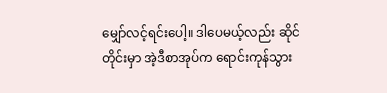မျှော်လင့်ရင်းပေါ့။ ဒါပေမယ့်လည်း ဆိုင်တိုင်းမှာ အဲ့ဒီစာအုပ်က ရောင်းကုန်သွား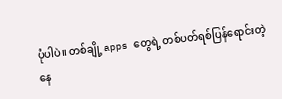ပုံပါပဲ။ တစ်ချို့ apps တွေရဲ့ တစ်ပတ်ရစ်ပြန်ရောင်းတဲ့နေ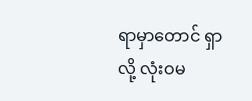ရာမှာတောင် ရှာလို့ လုံးဝမ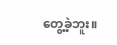တွေ့ခဲ့ဘူး။